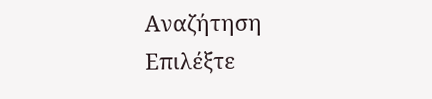Αναζήτηση
Επιλέξτε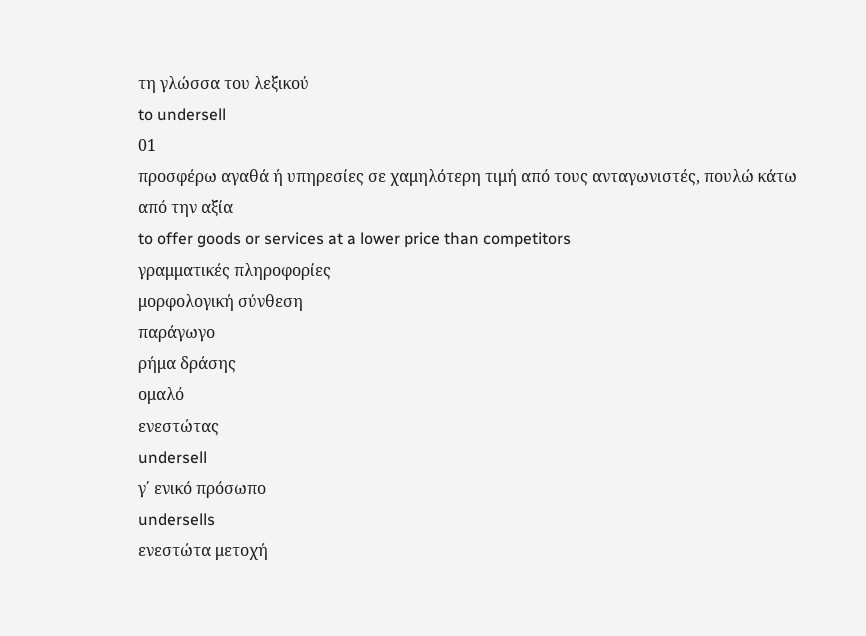τη γλώσσα του λεξικού
to undersell
01
προσφέρω αγαθά ή υπηρεσίες σε χαμηλότερη τιμή από τους ανταγωνιστές, πουλώ κάτω από την αξία
to offer goods or services at a lower price than competitors
γραμματικές πληροφορίες
μορφολογική σύνθεση
παράγωγο
ρήμα δράσης
ομαλό
ενεστώτας
undersell
γ΄ ενικό πρόσωπο
undersells
ενεστώτα μετοχή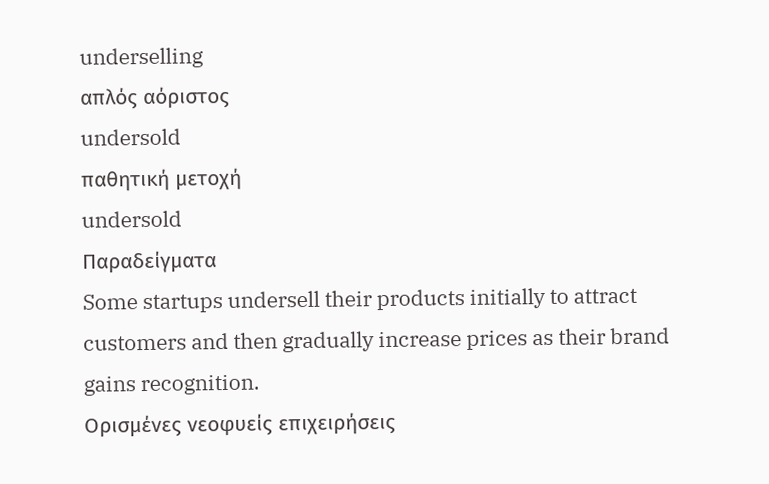underselling
απλός αόριστος
undersold
παθητική μετοχή
undersold
Παραδείγματα
Some startups undersell their products initially to attract customers and then gradually increase prices as their brand gains recognition.
Ορισμένες νεοφυείς επιχειρήσεις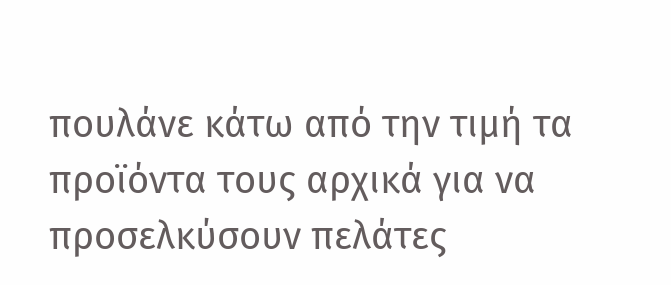πουλάνε κάτω από την τιμή τα προϊόντα τους αρχικά για να προσελκύσουν πελάτες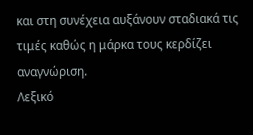και στη συνέχεια αυξάνουν σταδιακά τις τιμές καθώς η μάρκα τους κερδίζει αναγνώριση.
Λεξικό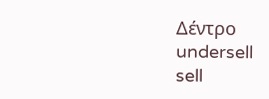Δέντρο
undersell
sell